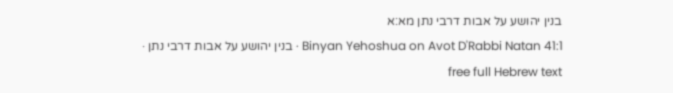בנין יהושע על אבות דרבי נתן מא:א
Binyan Yehoshua on Avot D'Rabbi Natan 41:1 · בנין יהושע על אבות דרבי נתן · free full Hebrew text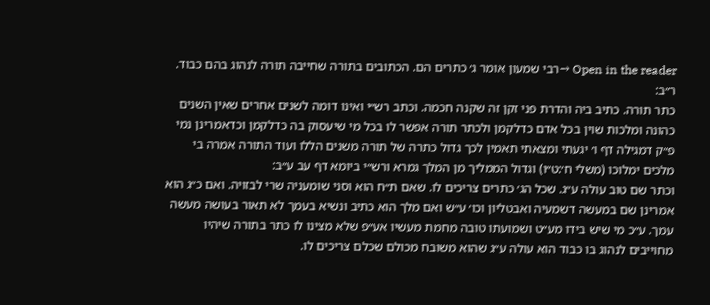Open in the reader →רבי שמעון אומר ג׳ כתרים הם. הכתובים בתורה שחייבה תורה לנהוג בהם כבוד. ר״ב:
כתר תורה. כתיב ביה והדרת פני זקן זה שקנה חכמה. וכתב רש״י ואינו דומה לשנים אחרים שאין השנים כהונה ומלכות שוין בכל אדם כדלקמן ולכתר תורה אפשר לו בכל מי שיעסוק בה כדלקמן וכדאמרינן נמי פ״ק דמגילה דף ו׳ יגעתי ומצאתי תאמין לכך גדול כתרה של תורה משנים הללו ועוד התורה אמרה בי מלכים ימלוכו (משלי ח׳:ט״ו) וגדול הממליך מן המלך גמרא ורש״י ביומא דף עב ע״ב:
וכתר שם טוב עולה ע״ג. שכל הג׳ כתרים צריכים לו. שאם ת״ח הוא וסני שומעניה שרי לבזויה. ואם כ״ג הוא אמרינן שם במעשה דשמעיה ואבטליון וכו׳ ע״ש ואם מלך הוא כתיב ונשיא בעמך לא תאור בעושה מעשה עמך. ע״כ מי שיש בידו מע״ט ושמועתו טובה מחמת מעשיו אע״פ שלא מצינו לו כתר בתורה שיהיו מחוייבים לנהוג בו כבוד הוא עולה ע״ג שהוא משובח מכולם שכלם צריכים לו.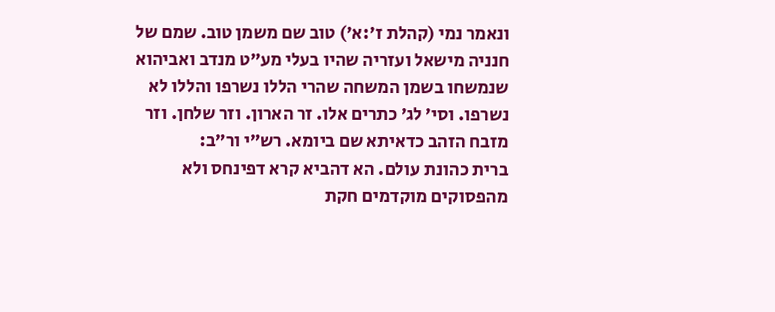ונאמר נמי (קהלת ז׳:א׳) טוב שם משמן טוב. שמם של חנניה מישאל ועזריה שהיו בעלי מע״ט מנדב ואביהוא שנמשחו בשמן המשחה שהרי הללו נשרפו והללו לא נשרפו. וסי׳ לג׳ כתרים אלו. זר הארון. וזר שלחן. וזר מזבח הזהב כדאיתא שם ביומא. רש״י ור״ב:
ברית כהונת עולם. הא דהביא קרא דפינחס ולא מהפסוקים מוקדמים חקת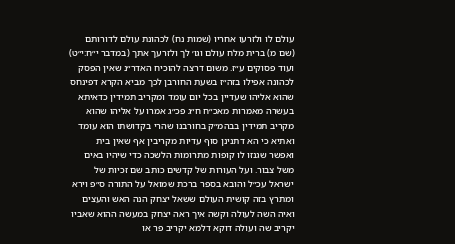עולם לו ולזרעו אחריו (שמות נח) לכהונת עולם לדורותם (שם מ) ברית מלח עולם וגו׳ לך ולזרעך אתך (במדבר י״ח:י״ט) ועוד פסוקים ע״ז. משום דרצה להוכיח האדר״נ שאין הפסק לכהונה אפילו בזה״ז בשעת החורבן לכך מביא הקרא דפינחס שהוא אליהו שעדיין בכל יום עומד ומקריב תמידין כדאיתא בעשרה מאמרות מאכ״ח ח״ג פכ״ג אמרו על אליהו שהוא מקריב תמידין בבהמ״ק בחורבנו שהרי בקדושתו הוא עומד ואתיא כי הא דתנינן סוף עדיות מקריבין אף שאין בית ואפשר שגנזו לו קופות מתרומות הלשכה כדי שיהיו באים משל צבור. ועל העורות של קדשים כותב שם זכיות של ישראל עכ״ל והובא בספר ברכת שמואל על התורה ס״פ וירא ומתרץ בזה קושית העולם ששאל יצחק הנה האש והעצים ואיה השה לעולה וקשה איך ראה יצחק במעשה ההוא שאביו יקריב שה ועולה דוקא דלמא יקריב פר או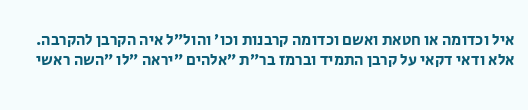איל וכדומה או חטאת ואשם וכדומה קרבנות וכו׳ והול״ל איה הקרבן להקרבה. אלא ודאי דקאי על קרבן התמיד וברמז בר״ת ״אלהים ״יראה ״לו ״השה ראשי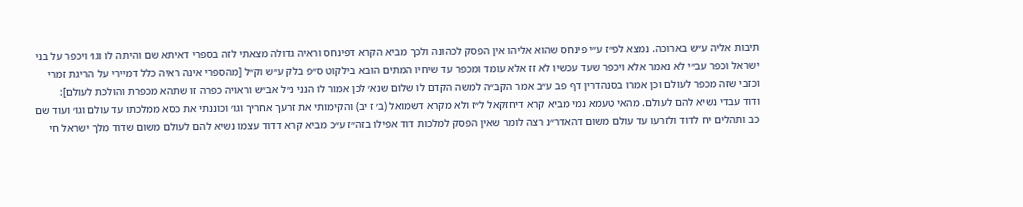תיבות אליה ע״ש בארוכה. נמצא לפ״ז ע״י פינחס שהוא אליהו אין הפסק לכהונה ולכך מביא הקרא דפינחס וראיה גדולה מצאתי לזה בספרי דאיתא שם והיתה לו וגו׳ ויכפר על בני ישראל וכפר עב״י לא נאמר אלא ויכפר שעד עכשיו לא זז אלא עומד ומכפר עד שיחיו המתים הובא בילקוט ס״פ בלק ע״ש וק״ל [מהספרי אינה ראיה כלל דמיירי על הריגת זמרי וכזבי שזה מכפר לעולם וכן אמרו בסנהדרין דף פב ע״ב אמר הקב״ה למשה הקדם לו שלום שנא׳ לכן אמור לו הנני נ״ל אב״ש וראויה כפרה זו שתהא מכפרת והולכת לעולם]:
ודוד עבדי נשיא להם לעולם. מהאי טעמא נמי מביא קרא דיחזקאל ל״ז ולא מקרא דשמואל (ב׳ ז יב) והקימותי את זרעך אחריך וגו׳ וכוננתי את כסא ממלכתו עד עולם וגו׳ ועוד שם כב ותהלים יח לדוד ולזרעו עד עולם משום דהאדר״נ רצה לומר שאין הפסק למלכות דוד אפילו בזה״ז ע״כ מביא קרא דדוד עצמו נשיא להם לעולם משום שדוד מלך ישראל חי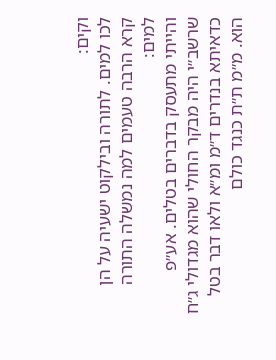וקים:
לכו למים. לתורה ובילקוט ישעיה על הן קרא הרבה טעמים למה נמשלה התורה למים:
והייתי מתעסק בדברים בטלים. אע״פ שרשב״י היה מבקר החולי שהוא מגדולי ג״ח כדאיתא בנדרים ד״מ ומ״א ולאו דבר בטל הוא. מ״מ ת״ת כנגד כולם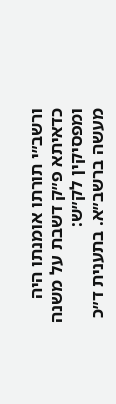ורשב״י תורתו אומנתו היה כדאיתא פ״ק דשבת על משנה ומפסיקין לק״ש:
מעשה ברשב״א. בתענית ד״כ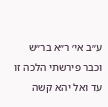ע״ב אי׳ ר״א בר״ש וכבר פירשתי הלכה זו עד ואל יהא קשה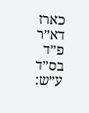כארז דא״ר פ״ד בס״ד ע״ש: